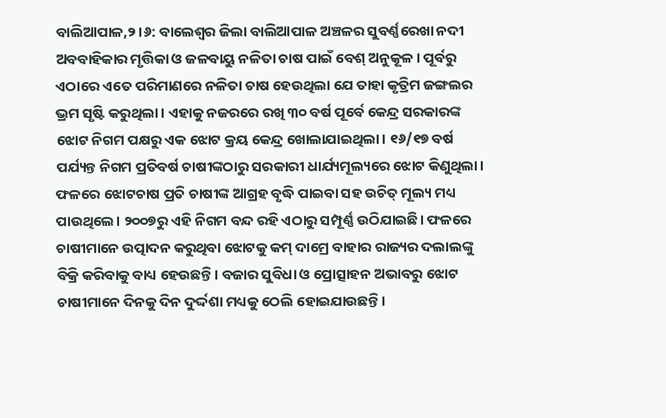ବାଲିଆପାଳ,୨।୬: ବାଲେଶ୍ୱର ଜିଲା ବାଲିଆପାଳ ଅଞ୍ଚଳର ସୁବର୍ଣ୍ଣରେଖା ନଦୀ ଅବବାହିକାର ମୃତ୍ତିକା ଓ ଜଳବାୟୁ ନଳିତା ଚାଷ ପାଇଁ ବେଶ୍ ଅନୁକୂଳ। ପୂର୍ବରୁ ଏଠାରେ ଏତେ ପରିମାଣରେ ନଳିତା ଚାଷ ହେଉଥିଲା ଯେ ତାହା କୃତ୍ରିମ ଜଙ୍ଗଲର ଭ୍ରମ ସୃଷ୍ଟି କରୁଥିଲା। ଏହାକୁ ନଜରରେ ରଖି ୩୦ ବର୍ଷ ପୂର୍ବେ କେନ୍ଦ୍ର ସରକାରଙ୍କ ଝୋଟ ନିଗମ ପକ୍ଷରୁ ଏକ ଝୋଟ କ୍ରୟ କେନ୍ଦ୍ର ଖୋଲାଯାଇଥିଲା। ୧୬/୧୭ ବର୍ଷ ପର୍ଯ୍ୟନ୍ତ ନିଗମ ପ୍ରତିବର୍ଷ ଚାଷୀଙ୍କଠାରୁ ସରକାରୀ ଧାର୍ଯ୍ୟମୂଲ୍ୟରେ ଝୋଟ କିଣୁଥିଲା। ଫଳରେ ଝୋଟଚାଷ ପ୍ରତି ଚାଷୀଙ୍କ ଆଗ୍ରହ ବୃଦ୍ଧି ପାଇବା ସହ ଉଚିତ୍ ମୂଲ୍ୟ ମଧ୍ୟ ପାଉଥିଲେ। ୨୦୦୭ରୁ ଏହି ନିଗମ ବନ୍ଦ ରହି ଏଠାରୁ ସମ୍ପୂର୍ଣ୍ଣ ଉଠିଯାଇଛି। ଫଳରେ ଚାଷୀମାନେ ଉତ୍ପାଦନ କରୁଥିବା ଝୋଟକୁ କମ୍ ଦାମ୍ରେ ବାହାର ରାଜ୍ୟର ଦଲାଲଙ୍କୁ ବିକ୍ରି କରିବାକୁ ବାଧ୍ୟ ହେଉଛନ୍ତି। ବଜାର ସୁବିଧା ଓ ପ୍ରୋତ୍ସାହନ ଅଭାବରୁ ଝୋଟ ଚାଷୀମାନେ ଦିନକୁ ଦିନ ଦୁର୍ଦ୍ଦଶା ମଧ୍ୟକୁ ଠେଲି ହୋଇଯାଉଛନ୍ତି।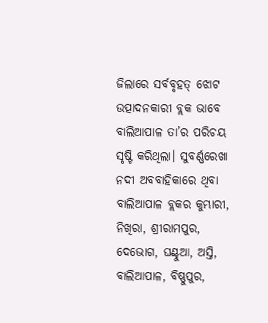ଜିଲାରେ ସର୍ବବୃହତ୍ ଝୋଟ ଉତ୍ପାଦନକାରୀ ବ୍ଲକ ଭାବେ ବାଲିଆପାଳ ତା’ର ପରିଚୟ ସୃଷ୍ଟି କରିଥିଲା। ସୁବର୍ଣ୍ଣରେଖା ନଦୀ ଅବବାହିକାରେ ଥିବା ବାଲିଆପାଳ ବ୍ଲକର କୁମ୍ଭାରୀ, ନିଖିରା, ଶ୍ରୀରାମପୁର, ଦେଭୋଗ, ଘଣ୍ଟୁଆ, ଅସ୍ତି, ବାଲିଆପାଳ, ବିଷ୍ଣୁପୁର,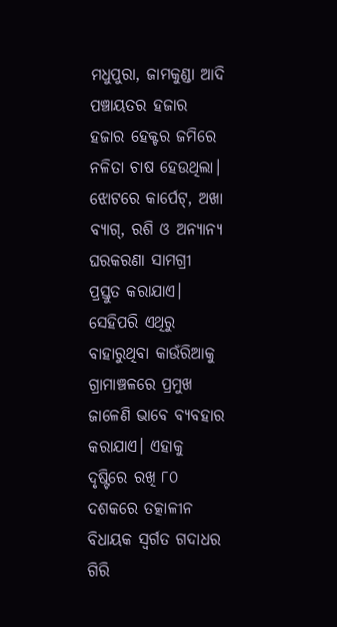ମଧୁପୁରା, ଜାମକୁଣ୍ଡା ଆଦି ପଞ୍ଚାୟତର ହଜାର ହଜାର ହେକ୍ଟର ଜମିରେ ନଳିତା ଚାଷ ହେଉଥିଲା। ଝୋଟରେ କାର୍ପେଟ୍, ଅଖା ବ୍ୟାଗ୍, ରଶି ଓ ଅନ୍ୟାନ୍ୟ ଘରକରଣା ସାମଗ୍ରୀ ପ୍ରସ୍ତୁତ କରାଯାଏ। ସେହିପରି ଏଥିରୁ ବାହାରୁଥିବା କାଉଁରିଆକୁ ଗ୍ରାମାଞ୍ଚଳରେ ପ୍ରମୁଖ ଜାଳେଣି ଭାବେ ବ୍ୟବହାର କରାଯାଏ। ଏହାକୁ ଦୃଷ୍ଟିରେ ରଖି ୮୦ ଦଶକରେ ତତ୍କାଳୀନ ବିଧାୟକ ସ୍ବର୍ଗତ ଗଦାଧର ଗିରି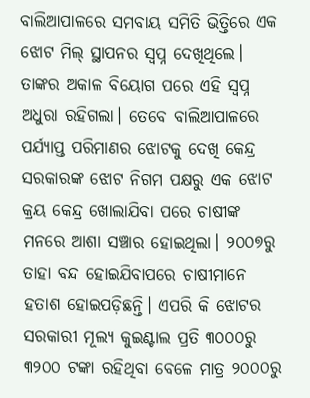ବାଲିଆପାଳରେ ସମବାୟ ସମିତି ଭିତ୍ତିରେ ଏକ ଝୋଟ ମିଲ୍ ସ୍ଥାପନର ସ୍ବପ୍ନ ଦେଖିଥିଲେ। ତାଙ୍କର ଅକାଳ ବିୟୋଗ ପରେ ଏହି ସ୍ବପ୍ନ ଅଧୁରା ରହିଗଲା। ତେବେ ବାଲିଆପାଳରେ ପର୍ଯ୍ୟାପ୍ତ ପରିମାଣର ଝୋଟକୁ ଦେଖି କେନ୍ଦ୍ର ସରକାରଙ୍କ ଝୋଟ ନିଗମ ପକ୍ଷରୁ ଏକ ଝୋଟ କ୍ରୟ କେନ୍ଦ୍ର ଖୋଲାଯିବା ପରେ ଚାଷୀଙ୍କ ମନରେ ଆଶା ସଞ୍ଚାର ହୋଇଥିଲା। ୨୦୦୭ରୁ ତାହା ବନ୍ଦ ହୋଇଯିବାପରେ ଚାଷୀମାନେ ହତାଶ ହୋଇପଡ଼ିଛନ୍ତି। ଏପରି କି ଝୋଟର ସରକାରୀ ମୂଲ୍ୟ କୁଇଣ୍ଟାଲ ପ୍ରତି ୩୦୦୦ରୁ ୩୨୦୦ ଟଙ୍କା ରହିଥିବା ବେଳେ ମାତ୍ର ୨୦୦୦ରୁ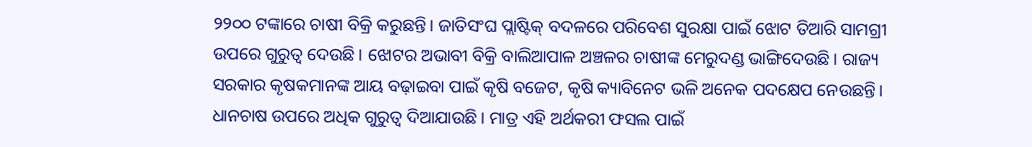୨୨୦୦ ଟଙ୍କାରେ ଚାଷୀ ବିକ୍ରି କରୁଛନ୍ତି। ଜାତିସଂଘ ପ୍ଲାଷ୍ଟିକ୍ ବଦଳରେ ପରିବେଶ ସୁରକ୍ଷା ପାଇଁ ଝୋଟ ତିଆରି ସାମଗ୍ରୀ ଉପରେ ଗୁରୁତ୍ୱ ଦେଉଛି। ଝୋଟର ଅଭାବୀ ବିକ୍ରି ବାଲିଆପାଳ ଅଞ୍ଚଳର ଚାଷୀଙ୍କ ମେରୁଦଣ୍ଡ ଭାଙ୍ଗିଦେଉଛି। ରାଜ୍ୟ ସରକାର କୃଷକମାନଙ୍କ ଆୟ ବଢ଼ାଇବା ପାଇଁ କୃଷି ବଜେଟ, କୃଷି କ୍ୟାବିନେଟ ଭଳି ଅନେକ ପଦକ୍ଷେପ ନେଉଛନ୍ତି। ଧାନଚାଷ ଉପରେ ଅଧିକ ଗୁରୁତ୍ୱ ଦିଆଯାଉଛି। ମାତ୍ର ଏହି ଅର୍ଥକରୀ ଫସଲ ପାଇଁ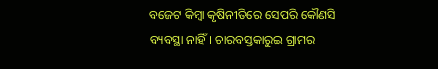ବଜେଟ କିମ୍ବା କୃଷିନୀତିରେ ସେପରି କୌଣସି ବ୍ୟବସ୍ଥା ନାହିଁ। ଚାରବସ୍ତକାରୁଇ ଗ୍ରାମର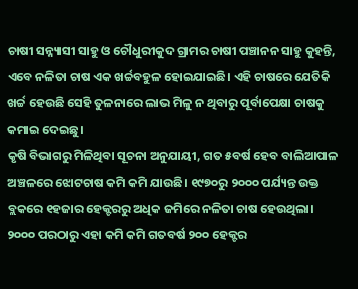ଚାଷୀ ସନ୍ନ୍ୟାସୀ ସାହୁ ଓ ଚୌଧୁରୀକୁଦ ଗ୍ରାମର ଚାଷୀ ପଞ୍ଚାନନ ସାହୁ କୁହନ୍ତି, ଏବେ ନଳିତା ଚାଷ ଏକ ଖର୍ଚ୍ଚବହୁଳ ହୋଇଯାଇଛି। ଏହି ଚାଷରେ ଯେତିକି ଖର୍ଚ୍ଚ ହେଉଛି ସେହି ତୁଳନାରେ ଲାଭ ମିଳୁ ନ ଥିବାରୁ ପୂର୍ବାପେକ୍ଷା ଚାଷକୁ କମାଇ ଦେଇଛୁ।
କୃଷି ବିଭାଗରୁ ମିଳିଥିବା ସୂଚନା ଅନୁଯାୟୀ, ଗତ ୫ବର୍ଷ ହେବ ବାଲିଆପାଳ ଅଞ୍ଚଳରେ ଝୋଟଚାଷ କମି କମି ଯାଉଛି। ୧୯୭୦ରୁ ୨୦୦୦ ପର୍ଯ୍ୟନ୍ତ ଉକ୍ତ ବ୍ଲକରେ ୧ହଜାର ହେକ୍ଟରରୁ ଅଧିକ ଜମିରେ ନଳିତା ଚାଷ ହେଉଥିଲା। ୨୦୦୦ ପରଠାରୁ ଏହା କମି କମି ଗତବର୍ଷ ୨୦୦ ହେକ୍ଟର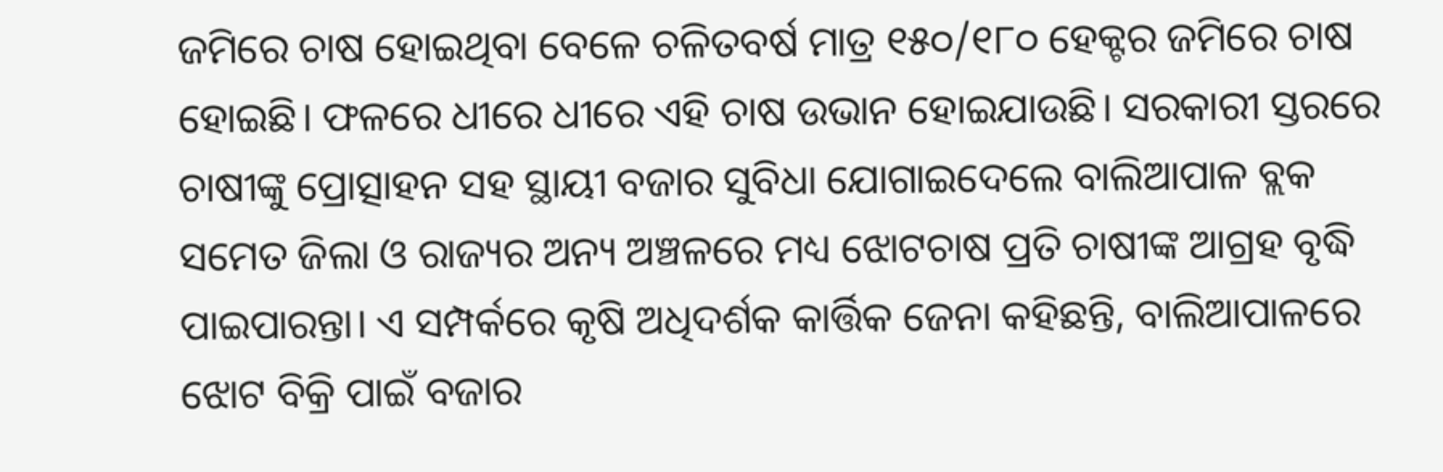ଜମିରେ ଚାଷ ହୋଇଥିବା ବେଳେ ଚଳିତବର୍ଷ ମାତ୍ର ୧୫୦/୧୮୦ ହେକ୍ଟର ଜମିରେ ଚାଷ ହୋଇଛି। ଫଳରେ ଧୀରେ ଧୀରେ ଏହି ଚାଷ ଉଭାନ ହୋଇଯାଉଛି। ସରକାରୀ ସ୍ତରରେ ଚାଷୀଙ୍କୁ ପ୍ରୋତ୍ସାହନ ସହ ସ୍ଥାୟୀ ବଜାର ସୁବିଧା ଯୋଗାଇଦେଲେ ବାଲିଆପାଳ ବ୍ଲକ ସମେତ ଜିଲା ଓ ରାଜ୍ୟର ଅନ୍ୟ ଅଞ୍ଚଳରେ ମଧ୍ୟ ଝୋଟଚାଷ ପ୍ରତି ଚାଷୀଙ୍କ ଆଗ୍ରହ ବୃଦ୍ଧି ପାଇପାରନ୍ତା। ଏ ସମ୍ପର୍କରେ କୃଷି ଅଧିଦର୍ଶକ କାର୍ତ୍ତିକ ଜେନା କହିଛନ୍ତି, ବାଲିଆପାଳରେ ଝୋଟ ବିକ୍ରି ପାଇଁ ବଜାର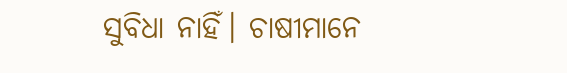ସୁବିଧା ନାହିଁ। ଚାଷୀମାନେ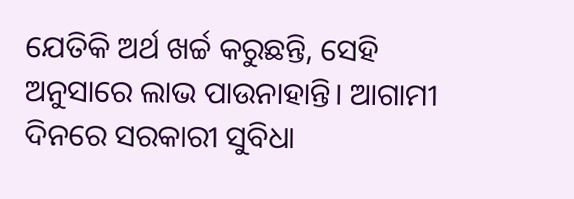ଯେତିକି ଅର୍ଥ ଖର୍ଚ୍ଚ କରୁଛନ୍ତି, ସେହି ଅନୁସାରେ ଲାଭ ପାଉନାହାନ୍ତି। ଆଗାମୀ ଦିନରେ ସରକାରୀ ସୁବିଧା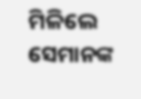ମିଳିଲେ ସେମାନଙ୍କ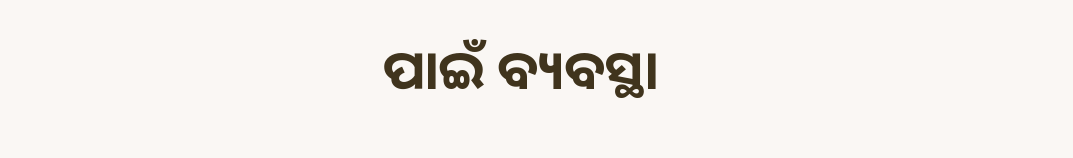ପାଇଁ ବ୍ୟବସ୍ଥା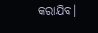କରାଯିବ।